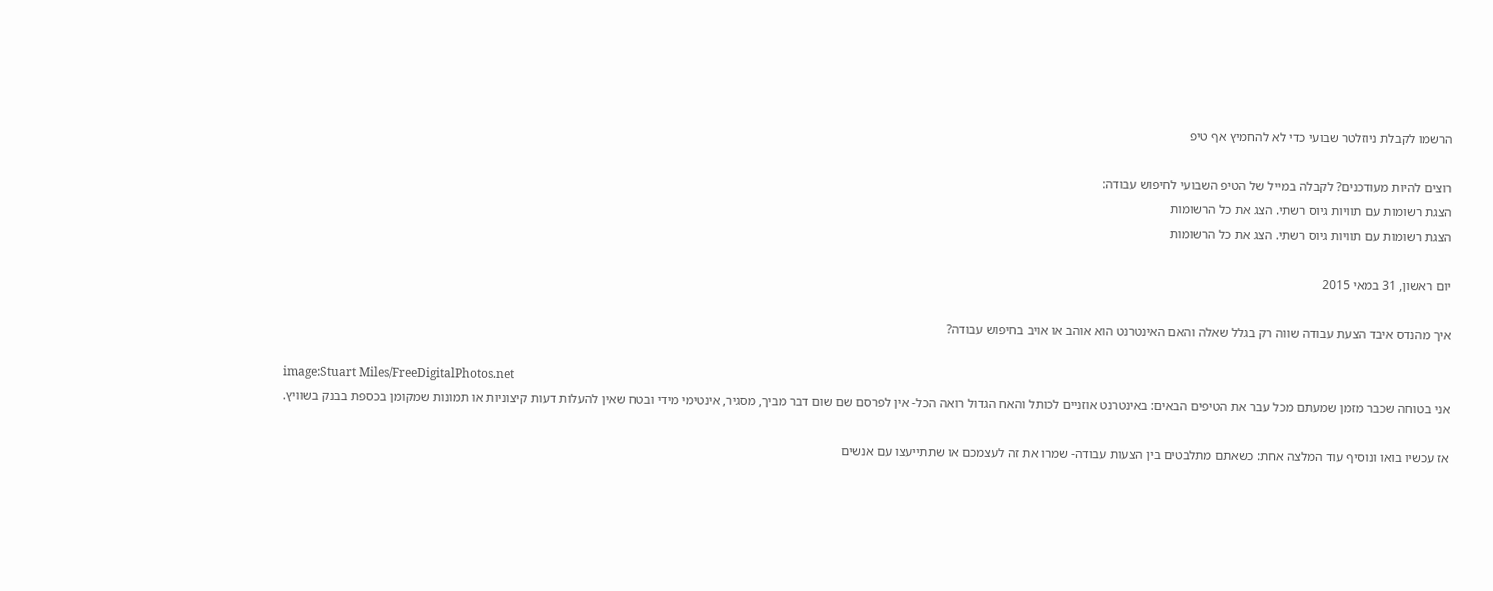הרשמו לקבלת ניוזלטר שבועי כדי לא להחמיץ אף טיפ

רוצים להיות מעודכנים? לקבלה במייל של הטיפ השבועי לחיפוש עבודה:
הצגת רשומות עם תוויות גיוס רשתי. הצג את כל הרשומות
הצגת רשומות עם תוויות גיוס רשתי. הצג את כל הרשומות

יום ראשון, 31 במאי 2015

איך מהנדס איבד הצעת עבודה שווה רק בגלל שאלה והאם האינטרנט הוא אוהב או אויב בחיפוש עבודה?

image:Stuart Miles/FreeDigitalPhotos.net
אני בטוחה שכבר מזמן שמעתם מכל עבר את הטיפים הבאים: באינטרנט אוזניים לכותל והאח הגדול רואה הכל- אין לפרסם שם שום דבר מביך, מסגיר, אינטימי מידי ובטח שאין להעלות דעות קיצוניות או תמונות שמקומן בכספת בבנק בשוויץ.

אז עכשיו בואו ונוסיף עוד המלצה אחת: כשאתם מתלבטים בין הצעות עבודה- שמרו את זה לעצמכם או שתתייעצו עם אנשים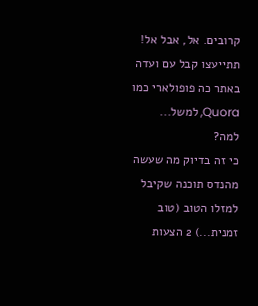קרובים. אל, אבל אל! תתייעצו קבל עם ועדה באתר כה פופולארי כמו Quora, למשל...
למה?
כי זה בדיוק מה שעשה מהנדס תוכנה שקיבל למזלו הטוב (טוב זמנית...) 2 הצעות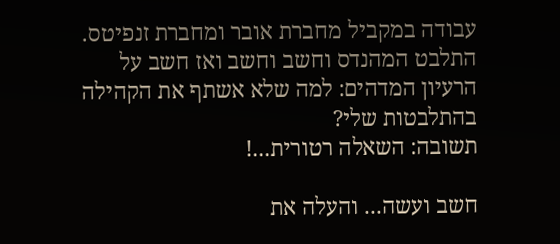עבודה במקביל מחברת אובר ומחברת זנפיטס. התלבט המהנדס וחשב וחשב ואז חשב על הרעיון המדהים: למה שלא אשתף את הקהילה בהתלבטות שלי?
תשובה: השאלה רטורית...!

חשב ועשה... והעלה את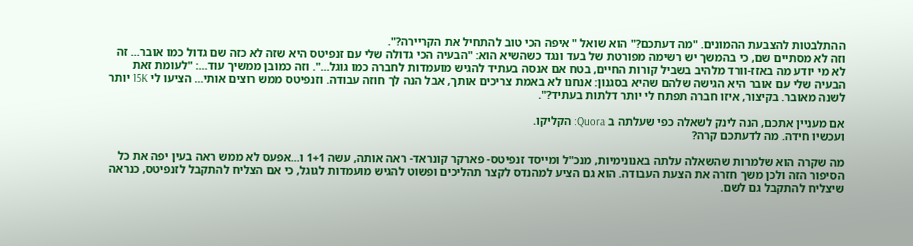ההתלבטות להצבעת ההמונים. "מה דעתכם?" הוא שואל " איפה הכי טוב להתחיל את הקריירה?".
וזה לא מסתיים שם, כי בהמשך יש רשימה מפורטת של בעד ונגד כשהשיא הוא: "הבעיה הכי גדולה שלי עם זנפיטס היא שזה לא כזה שם גדול כמו אובר... זה לא מי יודע מה באזז-וורד מלהיב בשביל קורות החיים, בטח אם אנסה בעתיד להגיש מועמדות לחברה כמו גוגל...". וזה כמובן ממשיך עוד...: "לעומת זאת הבעיה שלי עם אובר היא הגישה שלהם שהיא בסגנון: אנחנו לא באמת צריכים אותך, אבל הנה לך חוזה עבודה. וזנפיטס ממש רוצים אותי... הציעו לי 15K יותר לשנה מאובר. בקיצור, איזו חברה תפתח לי יותר דלתות בעתיד?".

אם מעניין אתכם, הנה לינק לשאלה כפי שעלתה ב Quora: הקליקו.
ועכשיו חידה. מה לדעתכם קרה?

מה שקרה הוא שלמרות שהשאלה עלתה באנונימיות, מנכ"ל ומייסד זנפיטס- פארקר קונראד- ראה אותה, עשה 1+1 ו...אפעס לא ממש ראה בעין יפה את כל הסיפור הזה ולכן משך חזרה את הצעת העבודה. הוא גם הציע למהנדס לקצר תהליכים ופשוט להגיש מועמדות לגוגל, כי אם הצליח להתקבל לזנפיטס, כנראה שיצליח להתקבל גם לשם.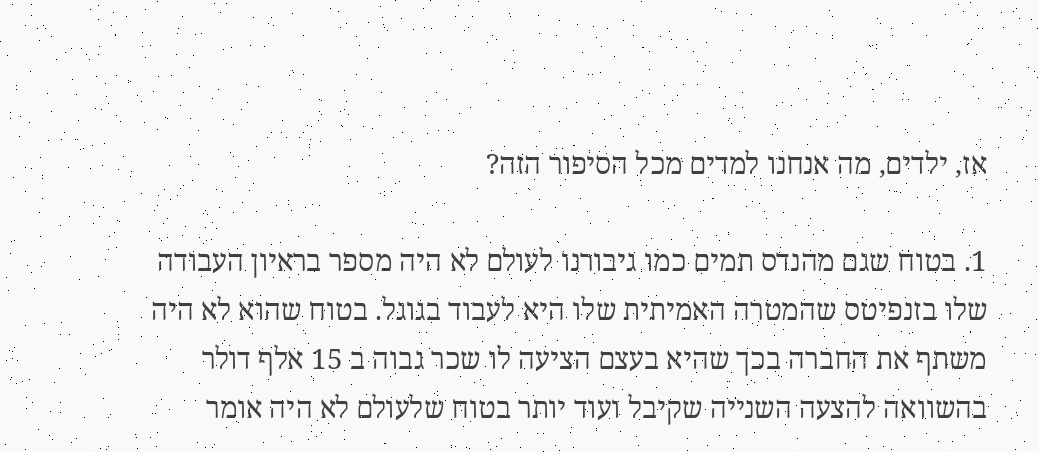אז, ילדים, מה אנחנו למדים מכל הסיפור הזה?

1. בטוח שגם מהנדס תמים כמו גיבורנו לעולם לא היה מספר בראיון העבודה שלו בזנפיטס שהמטרה האמיתית שלו היא לעבוד בגוגל. בטוח שהוא לא היה משתף את החברה בכך שהיא בעצם הציעה לו שכר גבוה ב 15 אלף דולר בהשוואה להצעה השנייה שקיבל ועוד יותר בטוח שלעולם לא היה אומר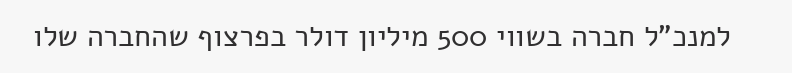למנכ"ל חברה בשווי 500 מיליון דולר בפרצוף שהחברה שלו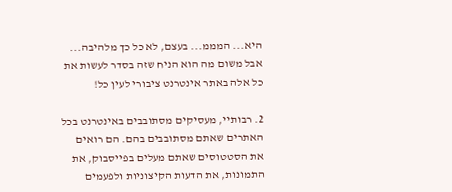היא... המממ... בעצם, לא כל כך מלהיבה... אבל משום מה הוא הניח שזה בסדר לעשות את כל אלה באתר אינטרנט ציבורי לעין כל!

2. רבותיי, מעסיקים מסתובבים באינטרנט בכל האתרים שאתם מסתובבים בהם. הם רואים את הסטטוסים שאתם מעלים בפייסבוק, את התמונות, את הדעות הקיצוניות ולפעמים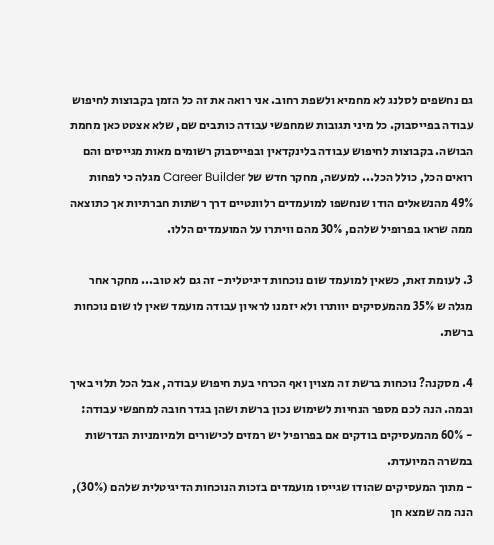גם נחשפים לסלנג לא מחמיא ולשפת רחוב. אני רואה את זה כל הזמן בקבוצות לחיפוש עבודה בפייסבוק. כל מיני תגובות שמחפשי עבודה כותבים שם, שלא אצטט כאן מחמת הבושה. בקבוצות לחיפוש עבודה בלינקדאין ובפייסבוק רשומים מאות מגייסים והם רואים הכל, כולל הכל... למעשה, מחקר חדש של Career Builder מגלה כי לפחות 49% מהנשאלים הודו שנחשפו למועמדים רלוונטיים דרך רשתות חברתיות אך כתוצאה ממה שראו בפרופיל שלהם, 30% מהם וויתרו על המועמדים הללו.

3. לעומת זאת, כשאין למועמד שום נוכחות דיגיטלית- זה גם לא טוב... מחקר אחר מגלה ש 35% מהמעסיקים יוותרו ולא יזמנו לראיון עבודה מועמד שאין לו שום נוכחות ברשת.

4. מסקנה? נוכחות ברשת זה מצוין ואף הכרחי בעת חיפוש עבודה, אבל הכל תלוי באיך ובמה. הנה לכם מספר הנחיות לשימוש נכון ברשת ושהן בגדר חובה למחפשי עבודה:
- 60% מהמעסיקים בודקים אם בפרופיל יש רמזים לכישורים ולמיומניות הנדרשות במשרה המיועדת.
- מתוך המעסיקים שהודו שגייסו מועמדים בזכות הנוכחות הדיגיטלית שלהם (30%), הנה מה שמצא חן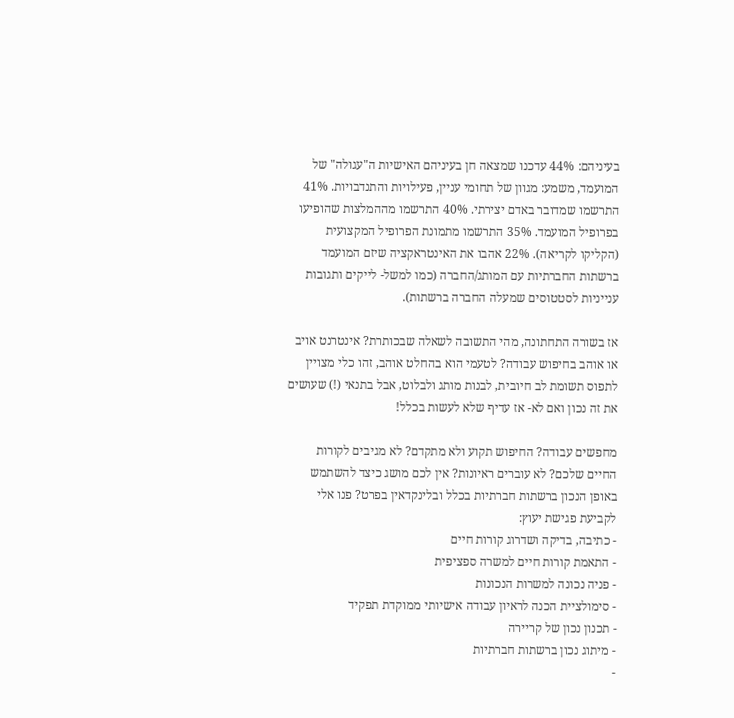בעיניהם: 44% עדכנו שמצאה חן בעיניהם האישיות ה"עגולה" של המועמד, משמע: מגוון של תחומי עניין, פעילויות והתנדבויות. 41% התרשמו שמדובר באדם יצירתי. 40% התרשמו מההמלצות שהופיעו בפרופיל המועמד. 35% התרשמו מתמונת הפרופיל המקצועית (הקליקו לקריאה). 22% אהבו את האינטראקציה שיזם המועמד ברשתות החברתיות עם המותג/החברה (כמו למשל- לייקים ותגובות ענייניות לסטטוסים שמעלה החברה ברשתות).

אז בשורה התחתונה, מהי התשובה לשאלה שבכותרת? אינטרנט אויב או אוהב בחיפוש עבודה? לטעמי הוא בהחלט אוהב, זהו כלי מצויין לתפוס תשומת לב חיובית, לבנות מותג ולבלוט, אבל בתנאי (!) שעושים את זה נכון ואם לא- אז עדיף שלא לעשות בכלל!

מחפשים עבודה? החיפוש תקוע ולא מתקדם? לא מגיבים לקורות החיים שלכם? לא עוברים ראיונות? אין לכם מושג כיצד להשתמש באופן הנכון ברשתות חברתיות בכלל ובלינקדאין בפרט? פנו אלי לקביעת פגישת יעוץ:
- כתיבה, בדיקה ושדרוג קורות חיים
- התאמת קורות חיים למשרה ספציפית
- פניה נכונה למשרות הנכונות
- סימולציית הכנה לראיון עבודה אישיותי ממוקדת תפקיד
- תכנון נכון של קריירה
- מיתוג נכון ברשתות חברתיות
-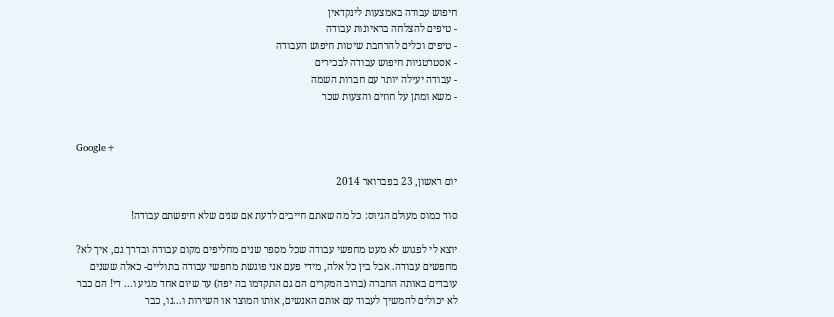חיפוש עבודה באמצעות לינקדאין
- טיפים להצלחה בראיונות עבודה
- טיפים וכלים להרחבת שיטות חיפוש העבודה
- אסטרטגיות חיפוש עבודה לבכירים
- עבודה יעילה יותר עם חברות השמה
- משא ומתן על חוזים והצעות שכר


Google+

יום ראשון, 23 בפברואר 2014

סוד כמוס מעולם הגיוס: כל מה שאתם חייבים לדעת אם שנים שלא חיפשתם עבודה!

יוצא לי לפגוש לא מעט מחפשי עבודה שכל מספר שנים מחליפים מקום עבודה ובדרך גם, איך לא? מחפשים עבודה. אבל בין כל אלה, מידי פעם אני פוגשת מחפשי עבודה בתוליים- כאלה ששנים עובדים באותה החברה (ברוב המקרים הם גם התקדמו בה יפה) עד שיום אחד מגיע ו... די! הם כבר לא יכולים להמשיך לעבוד עם אותם האנשים, אותו המוצר או השירות ו...נו, כבר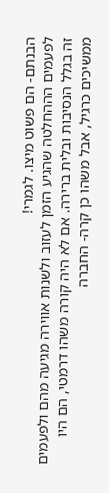הבנתם- הם פשוט מיצו. לגמרי!
לפעמים הההחלטה שהגיע הזמן לעזוב ולשנות אווירה מגיעה מהם ולפעמים זה בגלל הנסיבות ובלית ברירה. אם לא היה קורה משהו דרמטי, הם היו ממשיכים כרגיל, אבל משהו כן קרה- החברה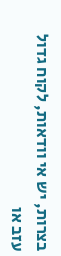בצרות, יש אי וודאות, לקוח גדול עזב או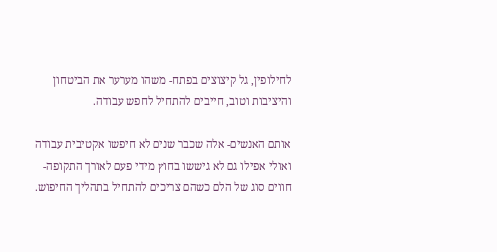לחילופין, גל קיצוצים בפתח- משהו מערער את הביטחון והיציבות וטוב, חייבים להתחיל לחפש עבודה.

אותם האנשים- אלה שכבר שנים לא חיפשו אקטיבית עבודה ואולי אפילו גם לא גיששו בחוץ מידי פעם לאורך התקופה- חווים סוג של הלם כשהם צריכים להתחיל בתהליך החיפוש.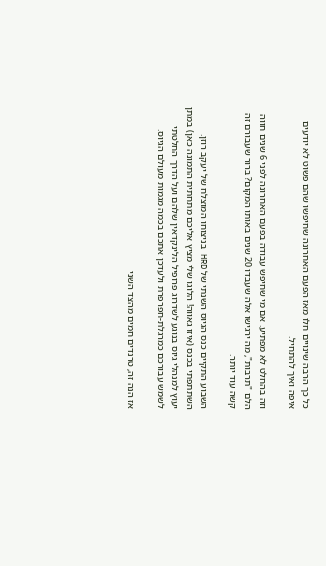כל כך הרבה שינויים חלו מאז הפעם האחרונה שחיפשו שהם פשוט לא יודעים איפה ואיך להתחיל.

וזה בהחלט לא מפתיע. אם מי שחיפש עבודה בפעם האחרונה לפני 6 שנים חווה הלם "תרבות", מה ירגישו אלה שעבדו 20 שנים באותו המקום? ברור שעבורם זה קשה עוד יותר.

השבוע התקיים כנס הגיוס השנתי של HRD בניצוחו המוצלח של יעקב רוזן. השתתפתי בכנס (איזו גאווה! הלוגו שלי מציץ אליכם מתחתית התמונה כאן) במתן יעוץ למנהלי גיוס בנוגע לשדרוג פרופיל הלינקדאין שלהם ועל הדרך החלטתי לשמש עבורכם כמרגלת-חפרפרת ולעדכן אתכם בכמה מגמות מעולם הגיוס.

אז הנה זה, טרנדים חמים מהצד השני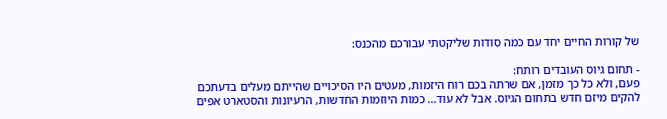של קורות החיים יחד עם כמה סודות שליקטתי עבורכם מהכנס:

- תחום גיוס העובדים רותח:
פעם, ולא כל כך מזמן, אם שרתה בכם רוח היזמות, מעטים היו הסיכויים שהייתם מעלים בדעתכם להקים מיזם חדש בתחום הגיוס. אבל לא עוד... כמות היוזמות החדשות, הרעיונות והסטארט אפים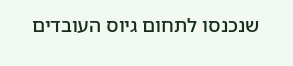שנכנסו לתחום גיוס העובדים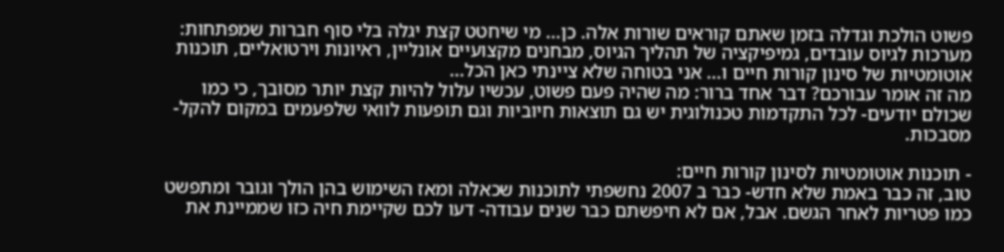פשוט הולכת וגדלה בזמן שאתם קוראים שורות אלה. כן... מי שיחטט קצת יגלה בלי סוף חברות שמפתחות: מערכות לגיוס עובדים, גמיפיקציה של תהליך הגיוס, מבחנים מקצועיים אונליין, ראיונות וירטואליים, תוכנות אוטומטיות של סינון קורות חיים ו... אני בטוחה שלא ציינתי כאן הכל...
מה זה אומר עבורכם? דבר אחד ברור: מה שהיה פעם פשוט, עכשיו עלול להיות קצת יותר מסובך, כי כמו שכולם יודעים- לכל התקדמות טכנולוגית יש גם תוצאות חיוביות וגם תופעות לוואי שלפעמים במקום להקל- מסבכות.

- תוכנות אוטומטיות לסינון קורות חיים:
טוב, זה כבר באמת שלא חדש- כבר ב 2007 נחשפתי לתוכנות שכאלה ומאז השימוש בהן הולך וגובר ומתפשט כמו פטריות לאחר הגשם. אבל, אם לא חיפשתם כבר שנים עבודה- דעו לכם שקיימת חיה כזו שממיינת את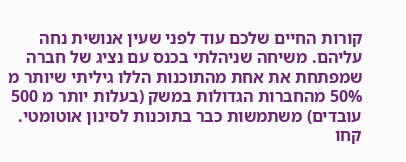קורות החיים שלכם עוד לפני שעין אנושית נחה עליהם. משיחה שניהלתי בכנס עם נציג של חברה שמפתחת את אחת מהתוכנות הללו גיליתי שיותר מ 50% מהחברות הגדולות במשק (בעלות יותר מ 500 עובדים) משתמשות כבר בתוכנות לסינון אוטומטי. קחו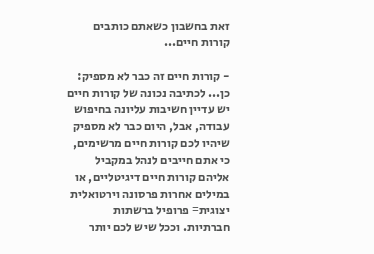זאת בחשבון כשאתם כותבים קורות חיים...

- קורות חיים זה כבר לא מספיק:
כן... לכתיבה נכונה של קורות חיים יש עדיין חשיבות עליונה בחיפוש עבודה, אבל, היום כבר לא מספיק שיהיו לכם קורות חיים מרשימים, כי אתם חייבים לנהל במקביל אליהם קורות חיים דיגיטליים, או במילים אחרות פרסונה וירטואלית יצוגית= פרופיל ברשתות חברתיות. וככל שיש לכם יותר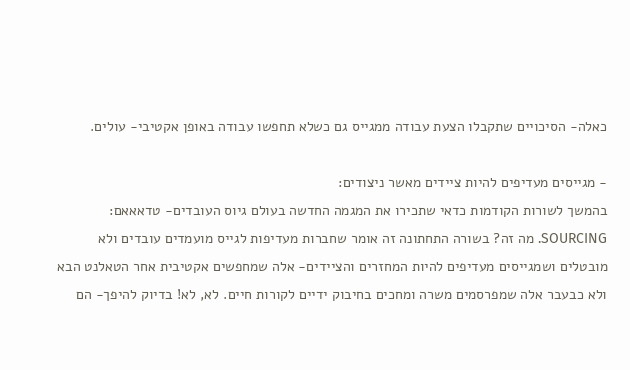כאלה- הסיכויים שתקבלו הצעת עבודה ממגייס גם כשלא תחפשו עבודה באופן אקטיבי- עולים.

- מגייסים מעדיפים להיות ציידים מאשר ניצודים:
בהמשך לשורות הקודמות כדאי שתכירו את המגמה החדשה בעולם גיוס העובדים- טדאאאם: SOURCING. מה זה? בשורה התחתונה זה אומר שחברות מעדיפות לגייס מועמדים עובדים ולא מובטלים ושמגייסים מעדיפים להיות המחזרים והציידים- אלה שמחפשים אקטיבית אחר הטאלנט הבא ולא כבעבר אלה שמפרסמים משרה ומחכים בחיבוק ידיים לקורות חיים. לא, לא! בדיוק להיפך- הם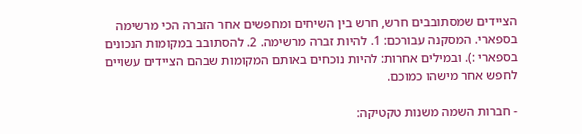הציידים שמסתובבים חרש, חרש בין השיחים ומחפשים אחר הזברה הכי מרשימה בספארי. המסקנה עבורכם: 1. להיות זברה מרשימה. 2. להסתובב במקומות הנכונים בספארי :). ובמילים אחרות: להיות נוכחים באותם המקומות שבהם הציידים עשויים לחפש אחר מישהו כמוכם.

- חברות השמה משנות טקטיקה: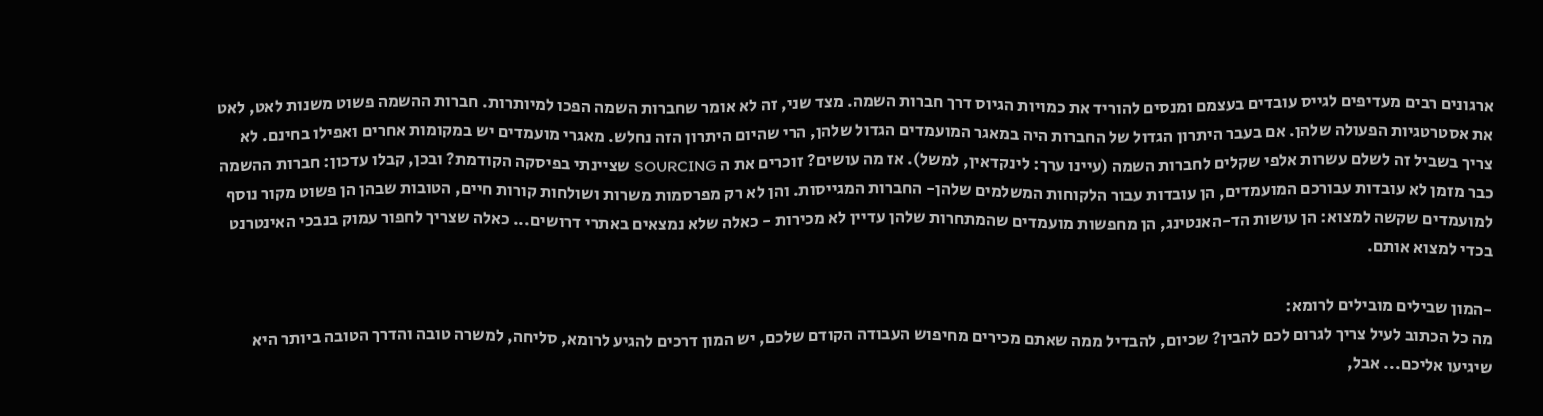ארגונים רבים מעדיפים לגייס עובדים בעצמם ומנסים להוריד את כמויות הגיוס דרך חברות השמה. מצד שני, זה לא אומר שחברות השמה הפכו למיותרות. חברות ההשמה פשוט משנות לאט, לאט את אסטרטגיות הפעולה שלהן. אם בעבר היתרון הגדול של החברות היה במאגר המועמדים הגדול שלהן, הרי שהיום היתרון הזה נחלש. מאגרי מועמדים יש במקומות אחרים ואפילו בחינם. לא צריך בשביל זה לשלם עשרות אלפי שקלים לחברות השמה (עיינו ערך: לינקדאין, למשל). אז מה עושים? זוכרים את ה SOURCING שציינתי בפיסקה הקודמת? ובכן, קבלו עדכון: חברות ההשמה כבר מזמן לא עובדות עבורכם המועמדים, הן עובדות עבור הלקוחות המשלמים שלהן- החברות המגייסות. והן לא רק מפרסמות משרות ושולחות קורות חיים, הטובות שבהן הן פשוט מקור נוסף למועמדים שקשה למצוא: הן עושות הד-האנטינג, הן מחפשות מועמדים שהמתחרות שלהן עדיין לא מכירות - כאלה שלא נמצאים באתרי דרושים... כאלה שצריך לחפור עמוק בנבכי האינטרנט בכדי למצוא אותם.

-המון שבילים מובילים לרומא:
מה כל הכתוב לעיל צריך לגרום לכם להבין? שכיום, להבדיל ממה שאתם מכירים מחיפוש העבודה הקודם שלכם, יש המון דרכים להגיע לרומא, סליחה, למשרה טובה והדרך הטובה ביותר היא שיגיעו אליכם... אבל,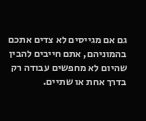גם אם מגייסים לא צדים אתכם בהמוניהם, אתם חייבים להבין שהיום לא מחפשים עבודה רק בדרך אחת או שתיים.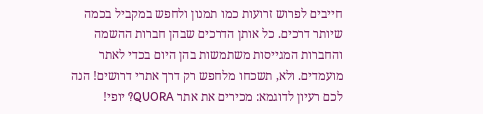חייבים לפרוש זרועות כמו תמנון ולחפש במקביל בכמה שיותר דרכים. כל אותן הדרכים שבהן חברות ההשמה והחברות המגייסות משתמשות בהן היום בכדי לאתר מועמדים. ולא, תשכחו מלחפש רק דרך אתרי דרושים! הנה לכם רעיון לדוגמא: מכירים את אתר QUORA? יופי!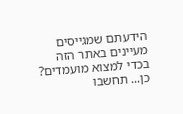הידעתם שמגייסים מעיינים באתר הזה בכדי למצוא מועמדים? כן... תחשבו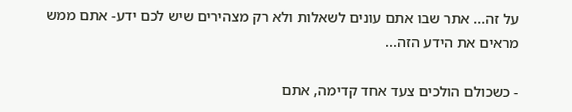על זה... אתר שבו אתם עונים לשאלות ולא רק מצהירים שיש לכם ידע- אתם ממש מראים את הידע הזה...

- כשכולם הולכים צעד אחד קדימה, אתם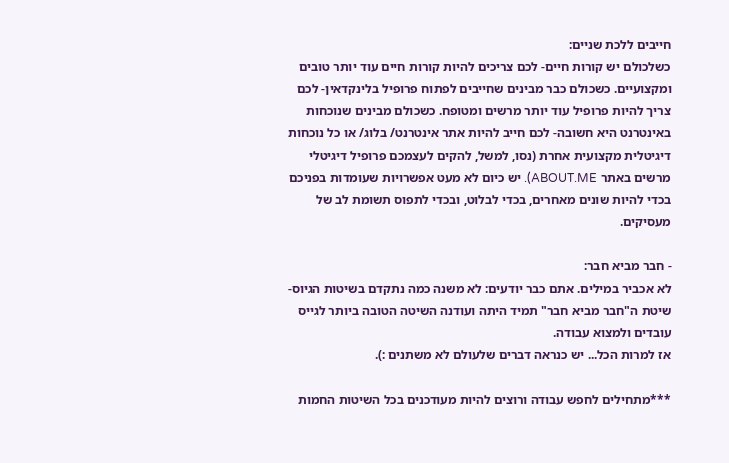חייבים ללכת שניים:
כשלכולם יש קורות חיים- לכם צריכים להיות קורות חיים עוד יותר טובים ומקצועיים. כשכולם כבר מבינים שחייבים לפתוח פרופיל בלינקדאין- לכם צריך להיות פרופיל עוד יותר מרשים ומטופח. כשכולם מבינים שנוכחות באינטרנט היא חשובה- לכם חייב להיות אתר אינטרנט/ בלוג/ או כל נוכחות דיגיטלית מקצועית אחרת (נסו, למשל, להקים לעצמכם פרופיל דיגיטלי מרשים באתר ABOUT.ME). יש כיום לא מעט אפשרויות שעומדות בפניכם בכדי להיות שונים מאחרים, בכדי לבלוט, ובכדי לתפוס תשומת לב של מעסיקים.

- חבר מביא חבר:
לא אכביר במילים. אתם כבר יודעים: לא משנה כמה נתקדם בשיטות הגיוס- שיטת ה"חבר מביא חבר" תמיד היתה ועודנה השיטה הטובה ביותר לגייס עובדים ולמצוא עבודה.
אז למרות הכל... יש כנראה דברים שלעולם לא משתנים :).

***מתחילים לחפש עבודה ורוצים להיות מעודכנים בכל השיטות החמות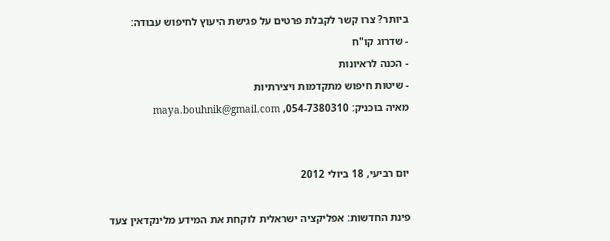ביותר? צרו קשר לקבלת פרטים על פגישת היעוץ לחיפוש עבודה:
- שדרוג קו"ח
- הכנה לראיונות
- שיטות חיפוש מתקדמות ויצירתיות
מאיה בוכניק: 054-7380310, maya.bouhnik@gmail.com


יום רביעי, 18 ביולי 2012

פינת החדשות: אפליקציה ישראלית לוקחת את המידע מלינקדאין צעד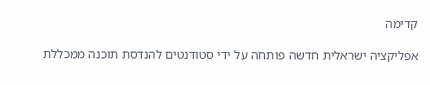קדימה

אפליקציה ישראלית חדשה פותחה על ידי סטודנטים להנדסת תוכנה ממכללת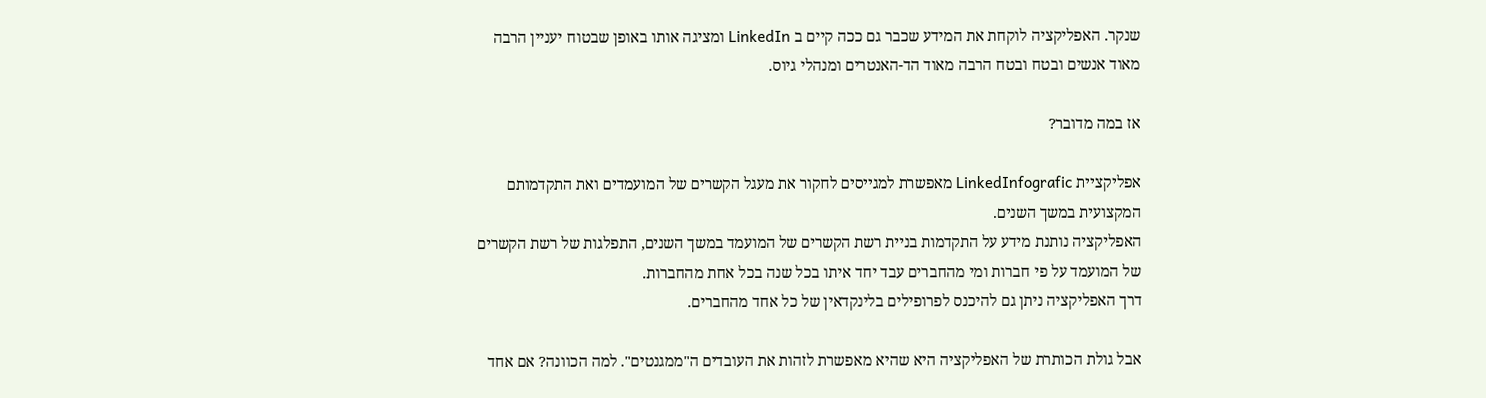שנקר. האפליקציה לוקחת את המידע שכבר גם ככה קיים ב LinkedIn ומציגה אותו באופן שבטוח יעניין הרבה מאוד אנשים ובטח ובטח הרבה מאוד הד-האנטרים ומנהלי גיוס.

אז במה מדובר?

אפליקציית LinkedInfografic מאפשרת למגייסים לחקור את מעגל הקשרים של המועמדים ואת התקדמותם המקצועית במשך השנים.
האפליקציה נותנת מידע על התקדמות בניית רשת הקשרים של המועמד במשך השנים, התפלגות של רשת הקשרים של המועמד על פי חברות ומי מהחברים עבד יחד איתו בכל שנה בכל אחת מהחברות.
דרך האפליקציה ניתן גם להיכנס לפרופילים בלינקדאין של כל אחד מהחברים.

אבל גולת הכותרת של האפליקציה היא שהיא מאפשרת לזהות את העובדים ה"ממגנטים". למה הכוונה? אם אחד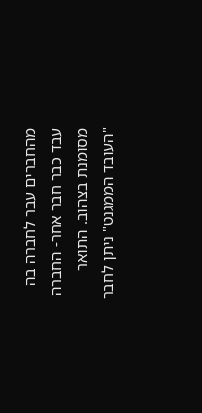מהחברים עבר לחברה בה עבד כבר חבר אחר- החברה מסומנת בצהוב. התואר "העובד הממגנט" ניתן לחבר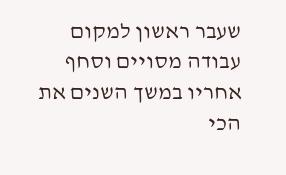שעבר ראשון למקום עבודה מסויים וסחף אחריו במשך השנים את הכי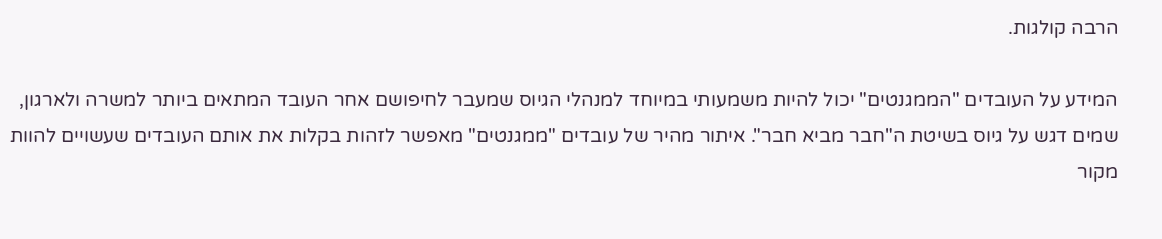הרבה קולגות.

המידע על העובדים "הממגנטים" יכול להיות משמעותי במיוחד למנהלי הגיוס שמעבר לחיפושם אחר העובד המתאים ביותר למשרה ולארגון, שמים דגש על גיוס בשיטת ה"חבר מביא חבר". איתור מהיר של עובדים "ממגנטים" מאפשר לזהות בקלות את אותם העובדים שעשויים להוות מקור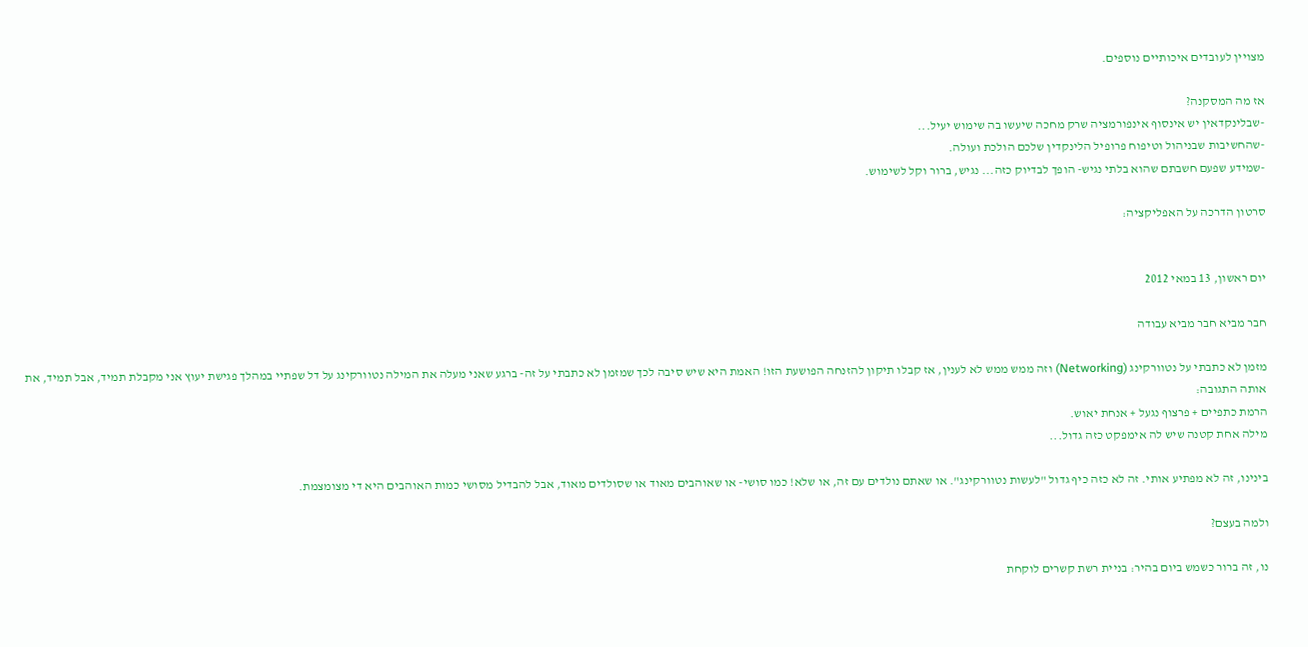מצויין לעובדים איכותיים נוספים.

אז מה המסקנה?
-שבלינקדאין יש אינסוף אינפורמציה שרק מחכה שיעשו בה שימוש יעיל...
-שהחשיבות שבניהול וטיפוח פרופיל הלינקדין שלכם הולכת ועולה.
-שמידע שפעם חשבתם שהוא בלתי נגיש- הופך לבדיוק כזה... נגיש, ברור וקל לשימוש.

סרטון הדרכה על האפליקציה:


יום ראשון, 13 במאי 2012

חבר מביא חבר מביא עבודה

מזמן לא כתבתי על נטוורקינג (Networking) וזה ממש ממש לא לענין, אז קבלו תיקון להזנחה הפושעת הזו! האמת היא שיש סיבה לכך שמזמן לא כתבתי על זה- ברגע שאני מעלה את המילה נטוורקינג על דל שפתיי במהלך פגישת יעוץ אני מקבלת תמיד, אבל תמיד, את אותה התגובה:
הרמת כתפיים + פרצוף נגעל + אנחת יאוש.
מילה אחת קטנה שיש לה אימפקט כזה גדול...

בינינו, זה לא מפתיע אותי. זה לא כזה כיף גדול "לעשות נטוורקינג". או שאתם נולדים עם זה, או שלא! כמו סושי- או שאוהבים מאוד או שסולדים מאוד, אבל להבדיל מסושי כמות האוהבים היא די מצומצמת.

ולמה בעצם?

נו, זה ברור כשמש ביום בהיר: בניית רשת קשרים לוקחת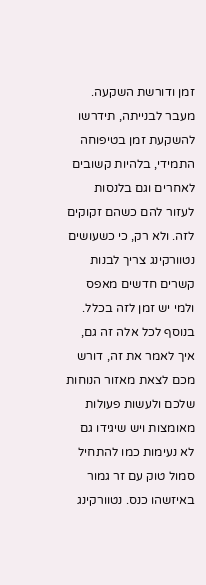זמן ודורשת השקעה. מעבר לבנייתה, תידרשו להשקעת זמן בטיפוחה התמידי, בלהיות קשובים לאחרים וגם בלנסות לעזור להם כשהם זקוקים לזה. ולא רק, כי כשעושים נטוורקינג צריך לבנות קשרים חדשים מאפס ולמי יש זמן לזה בכלל. בנוסף לכל אלה זה גם, איך לאמר את זה, דורש מכם לצאת מאזור הנוחות שלכם ולעשות פעולות מאומצות ויש שיגידו גם לא נעימות כמו להתחיל סמול טוק עם זר גמור באיזשהו כנס. נטוורקינג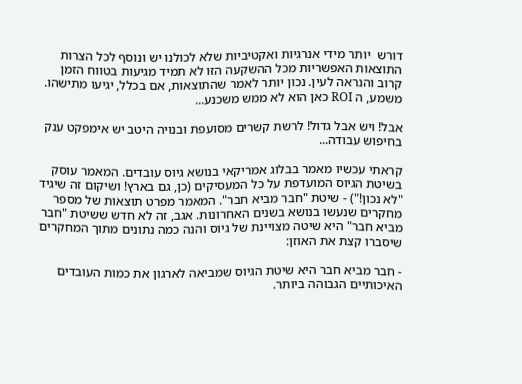דורש  יותר מידי אנרגיות ואקטיביות שלא לכולנו יש ונוסף לכל הצרות התוצאות האפשריות מכל ההשקעה הזו לא תמיד מגיעות בטווח הזמן קרוב והנראה לעין. נכון יותר לאמר שהתוצאות, אם בכלל, יגיעו מתישהו. משמע, ה ROI כאן הוא לא ממש משכנע...

אבל! ויש אבל גדול! לרשת קשרים מסועפת ובנויה היטב יש אימפקט ענק בחיפוש עבודה...

קראתי עכשיו מאמר בבלוג אמריקאי בנושא גיוס עובדים. המאמר עוסק בשיטת הגיוס המועדפת על כל המעסיקים (כן, גם בארץ! ושיקום זה שיגיד "לא נכון!") - שיטת "חבר מביא חבר". המאמר מפרט תוצאות של מספר מחקרים שנעשו בנושא בשנים האחרונות. אגב, זה לא חדש ששיטת "חבר מביא חבר" היא שיטה מצויינת של גיוס והנה כמה נתונים מתוך המחקרים שיסברו קצת את האוזן:

- חבר מביא חבר היא שיטת הגיוס שמביאה לארגון את כמות העובדים האיכותיים הגבוהה ביותר.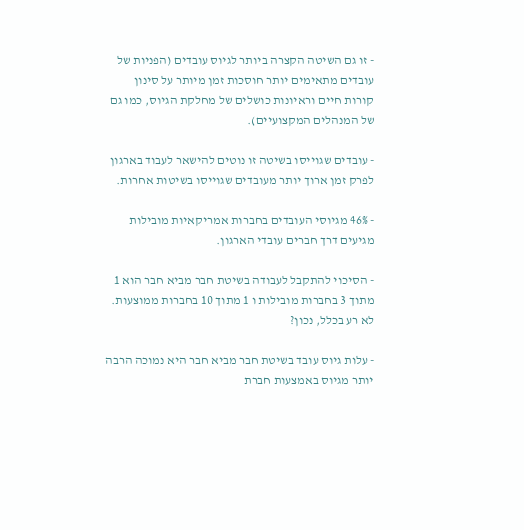- זו גם השיטה הקצרה ביותר לגיוס עובדים (הפניות של עובדים מתאימים יותר חוסכות זמן מיותר על סינון קורות חיים וראיונות כושלים של מחלקת הגיוס, כמו גם של המנהלים המקצועיים).

- עובדים שגוייסו בשיטה זו נוטים להישאר לעבוד בארגון לפרק זמן ארוך יותר מעובדים שגוייסו בשיטות אחרות.

- 46% מגיוסי העובדים בחברות אמריקאיות מובילות מגיעים דרך חברים עובדי הארגון.

- הסיכוי להתקבל לעבודה בשיטת חבר מביא חבר הוא 1 מתוך 3 בחברות מובילות ו 1 מתוך 10 בחברות ממוצעות. לא רע בכלל, נכון?

- עלות גיוס עובד בשיטת חבר מביא חבר היא נמוכה הרבה יותר מגיוס באמצעות חברת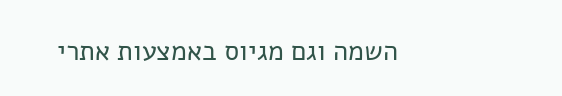השמה וגם מגיוס באמצעות אתרי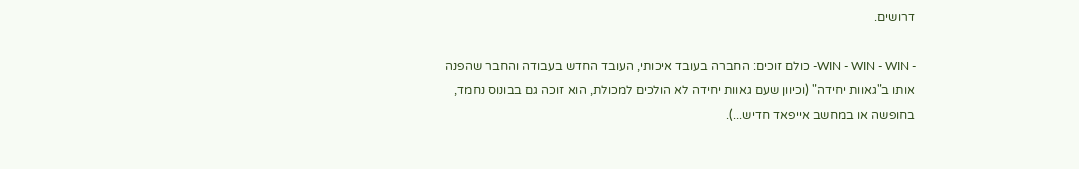דרושים.

- WIN - WIN - WIN- כולם זוכים: החברה בעובד איכותי, העובד החדש בעבודה והחבר שהפנה אותו ב"גאוות יחידה" (וכיוון שעם גאוות יחידה לא הולכים למכולת, הוא זוכה גם בבונוס נחמד, בחופשה או במחשב אייפאד חדיש...).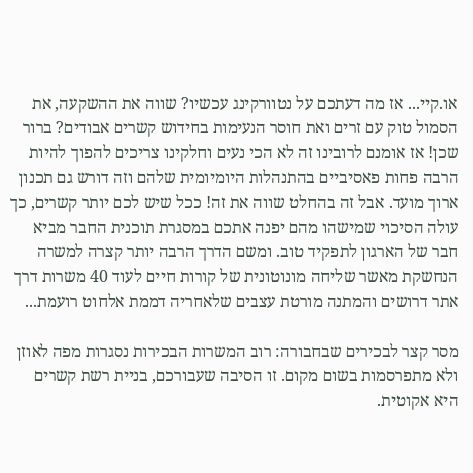או.קיי... אז מה דעתכם על נטוורקינג עכשיו? שווה את ההשקעה, את הסמול טוק עם זרים ואת חוסר הנעימות בחידוש קשרים אבודים? ברור שכן! אז אומנם לרובינו זה לא הכי נעים וחלקינו צריכים להפוך להיות הרבה פחות פאסיביים בהתנהלות היומיומית שלהם וזה דורש גם תכנון ארוך מועד. אבל זה בהחלט שווה את זה! ככל שיש לכם יותר קשרים, כך עולה הסיכוי שמישהו מהם יפנה אתכם במסגרת תוכנית החבר מביא חבר של הארגון לתפקיד טוב. ומשם הדרך הרבה יותר קצרה למשרה הנחשקת מאשר שליחה מונוטונית של קורות חיים לעוד 40 משרות דרך אתר דרושים והמתנה מורטת עצבים שלאחריה דממת אלחוט רועמת...

מסר קצר לבכירים שבחבורה: רוב המשרות הבכירות נסגרות מפה לאוזן ולא מתפרסמות בשום מקום. זו הסיבה שעבורכם, בניית רשת קשרים היא אקוטית.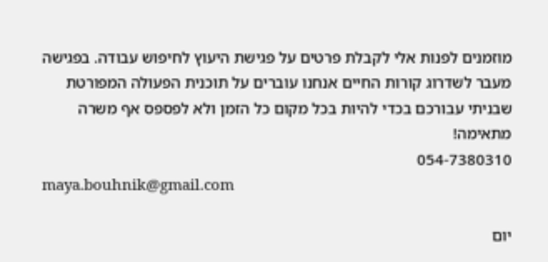מוזמנים לפנות אלי לקבלת פרטים על פגישת היעוץ לחיפוש עבודה. בפגישה מעבר לשדרוג קורות החיים אנחנו עוברים על תוכנית הפעולה המפורטת שבניתי עבורכם בכדי להיות בכל מקום כל הזמן ולא לפספס אף משרה מתאימה!
054-7380310
maya.bouhnik@gmail.com

יום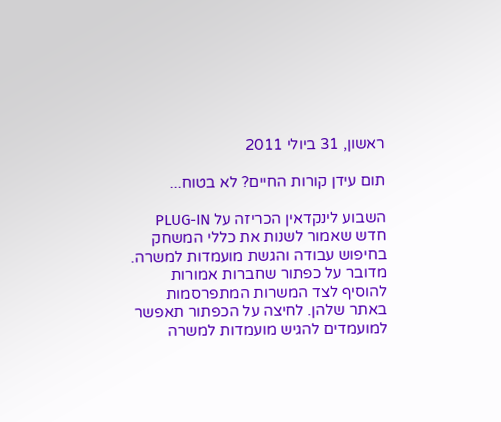ראשון, 31 ביולי 2011

תום עידן קורות החיים? לא בטוח...

השבוע לינקדאין הכריזה על PLUG-IN חדש שאמור לשנות את כללי המשחק בחיפוש עבודה והגשת מועמדות למשרה.
מדובר על כפתור שחברות אמורות להוסיף לצד המשרות המתפרסמות באתר שלהן. לחיצה על הכפתור תאפשר למועמדים להגיש מועמדות למשרה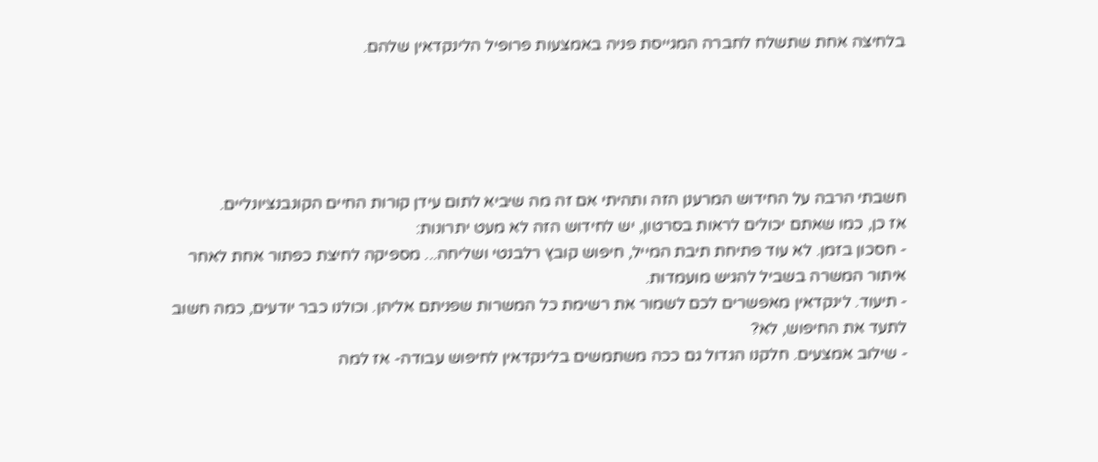בלחיצה אחת שתשלח לחברה המגייסת פניה באמצעות פרופיל הלינקדאין שלהם.





חשבתי הרבה על החידוש המרענן הזה ותהיתי אם זה מה שיביא לתום עידן קורות החיים הקונבנציונליים.
אז כן, כמו שאתם יכולים לראות בסרטון, יש לחידוש הזה לא מעט יתרונות:
- חסכון בזמן. לא עוד פתיחת תיבת המייל, חיפוש קובץ רלבנטי ושליחה... מספיקה לחיצת כפתור אחת לאחר איתור המשרה בשביל להגיש מועמדות.
- תיעוד. לינקדאין מאפשרים לכם לשמור את רשימת כל המשרות שפניתם אליהן. וכולנו כבר יודעים, כמה חשוב לתעד את החיפוש, לא?
- שילוב אמצעים. חלקנו הגדול גם ככה משתמשים בלינקדאין לחיפוש עבודה- אז למה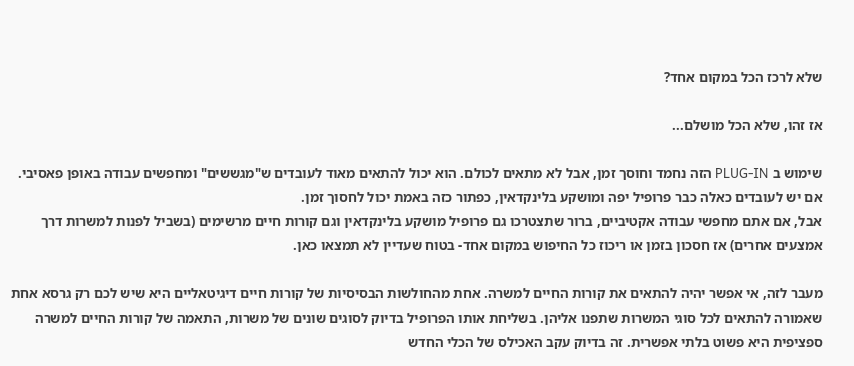שלא לרכז הכל במקום אחד?

אז זהו, שלא הכל מושלם...

שימוש ב PLUG-IN הזה נחמד וחוסך זמן, אבל לא מתאים לכולם. הוא יכול להתאים מאוד לעובדים ש"מגששים" ומחפשים עבודה באופן פאסיבי. אם יש לעובדים כאלה כבר פרופיל יפה ומושקע בלינקדאין, כפתור כזה באמת יכול לחסוך זמן.
אבל, אם אתם מחפשי עבודה אקטיביים, ברור שתצטרכו גם פרופיל מושקע בלינקדאין וגם קורות חיים מרשימים (בשביל לפנות למשרות דרך אמצעים אחרים) אז חסכון בזמן או ריכוז כל החיפוש במקום אחד- בטוח שעדיין לא תמצאו כאן.

מעבר לזה, אי אפשר יהיה להתאים את קורות החיים למשרה. אחת מהחולשות הבסיסיות של קורות חיים דיגיטאליים היא שיש לכם רק גרסא אחת שאמורה להתאים לכל סוגי המשרות שתפנו אליהן. בשליחת אותו הפרופיל בדיוק לסוגים שונים של משרות, התאמה של קורות החיים למשרה ספציפית היא פשוט בלתי אפשרית. זה בדיוק עקב האכילס של הכלי החדש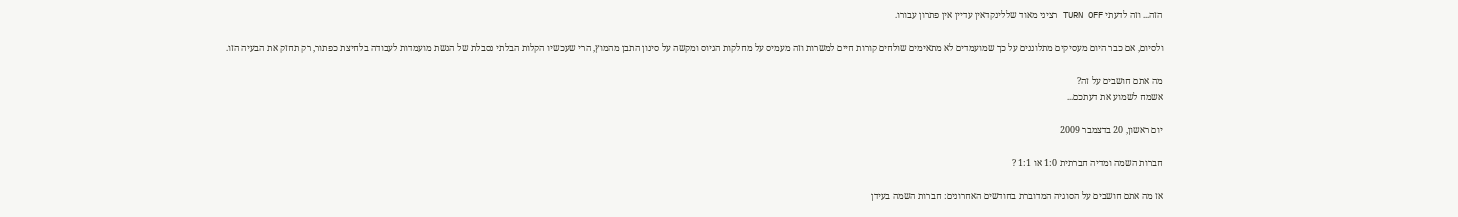הזה... וזה לדעתי TURN OFF רציני מאוד שללינקדאין עדיין אין פתרון עבורו.

ולסיום, אם כבר היום מעסיקים מתלוננים על כך שמועמדים לא מתאימים שולחים קורות חיים למשרות וזה מעמיס על מחלקות הגיוס ומקשה על סינון התבן מהמוץ, הרי שעכשיו הקלות הבלתי נסבלת של הגשת מועמדות לעבודה בלחיצת כפתור, רק תחזק את הבעיה הזו.

מה אתם חושבים על זה?
אשמח לשמוע את דעתכם...

יום ראשון, 20 בדצמבר 2009

חברות השמה ומדיה חברתית 1:0 או 1:1 ?

אז מה אתם חושבים על הסוגיה המדוברת בחודשים האחרונים: חברות השמה בעידן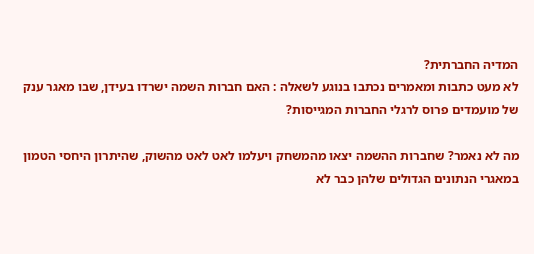המדיה החברתית?
לא מעט כתבות ומאמרים נכתבו בנוגע לשאלה : האם חברות השמה ישרדו בעידן, שבו מאגר ענק של מועמדים פרוס לרגלי החברות המגייסות?

מה לא נאמר? שחברות ההשמה יצאו מהמשחק ויעלמו לאט לאט מהשוק, שהיתרון היחסי הטמון במאגרי הנתונים הגדולים שלהן כבר לא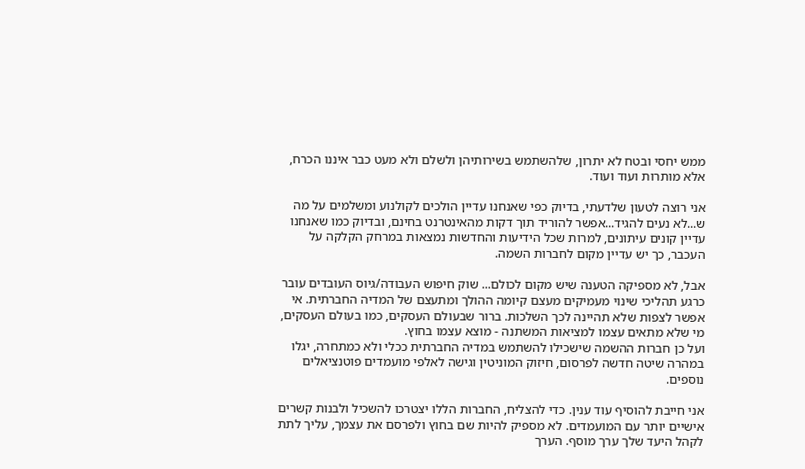ממש יחסי ובטח לא יתרון, שלהשתמש בשירותיהן ולשלם ולא מעט כבר איננו הכרח, אלא מותרות ועוד ועוד.

אני רוצה לטעון שלדעתי, בדיוק כפי שאנחנו עדיין הולכים לקולנוע ומשלמים על מה ש...לא נעים להגיד...אפשר להוריד תוך דקות מהאינטרנט בחינם, ובדיוק כמו שאנחנו עדיין קונים עיתונים, למרות שכל הידיעות והחדשות נמצאות במרחק הקלקה על העכבר, כך יש עדיין מקום לחברות השמה.

אבל, לא מספיקה הטענה שיש מקום לכולם... שוק חיפוש העבודה/גיוס העובדים עובר כרגע תהליכי שינוי מעמיקים מעצם קיומה ההולך ומתעצם של המדיה החברתית. אי אפשר לצפות שלא תהיינה לכך השלכות. ברור שבעולם העסקים, כמו בעולם העסקים, מי שלא מתאים עצמו למציאות המשתנה - מוצא עצמו בחוץ.
ועל כן חברות ההשמה שישכילו להשתמש במדיה החברתית ככלי ולא כמתחרה, יגלו במהרה שיטה חדשה לפרסום, חיזוק המוניטין וגישה לאלפי מועמדים פוטנציאלים נוספים.

אני חייבת להוסיף עוד ענין. כדי להצליח, החברות הללו יצטרכו להשכיל ולבנות קשרים אישיים יותר עם המועמדים. לא מספיק להיות שם בחוץ ולפרסם את עצמך, עליך לתת לקהל היעד שלך ערך מוסף. הערך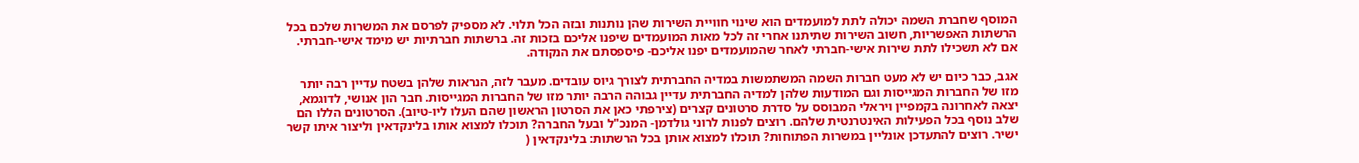המוסף שחברת השמה יכולה לתת למועמדים הוא שינוי חוויית השירות שהן נותנות ובזה הכל תלוי. לא מספיק לפרסם את המשרות שלכם בכל הרשתות האפשריות, חשוב השירות שתיתנו אחרי זה לכל מאות המועמדים שיפנו אליכם בזכות זה. ברשתות חברתיות יש מימד אישי-חברתי. אם לא תשכילו לתת שירות אישי-חברתי לאחר שהמועמדים יפנו אליכם- פיספסתם את הנקודה.

אגב, כבר כיום יש לא מעט חברות השמה המשתמשות במדיה החברתית לצורך גיוס עובדים. מעבר לזה, הנראות שלהן בשטח עדיין רבה יותר מזו של החברות המגייסות וגם המודעות שלהן למדיה החברתית עדיין גבוהה הרבה יותר מזו של החברות המגייסות. חבר הון אנושי, לדוגמא, יצאה לאחרונה בקמפיין ויראלי המבוסס על סדרת סרטונים קצרים (צירפתי כאן את הסרטון הראשון שהם העלו ליו-טיוב). הסרטונים הללו הם שלב נוסף בכל הפעילות האינטרנטית שלהם. רוצים לפנות לרוני גולדמן- המנכ"ל ובעל החברה? תוכלו למצוא אותו בלינקדאין וליצור איתו קשר ישיר. רוצים להתעדכן אונליין במשרות הפתוחות? תוכלו למצוא אותן בכל הרשתות: בלינקדאין (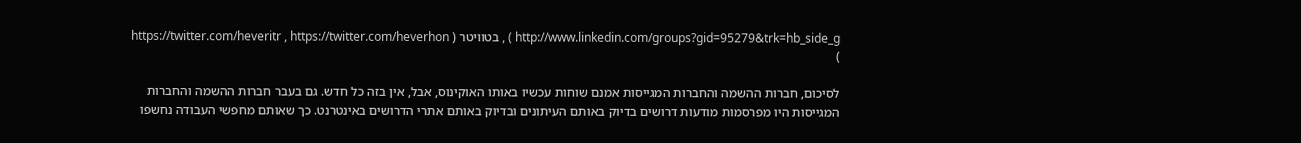http://www.linkedin.com/groups?gid=95279&trk=hb_side_g ) , בטוויטר ( https://twitter.com/heveritr , https://twitter.com/heverhon )

לסיכום, חברות ההשמה והחברות המגייסות אמנם שוחות עכשיו באותו האוקינוס, אבל, אין בזה כל חדש. גם בעבר חברות ההשמה והחברות המגייסות היו מפרסמות מודעות דרושים בדיוק באותם העיתונים ובדיוק באותם אתרי הדרושים באינטרנט. כך שאותם מחפשי העבודה נחשפו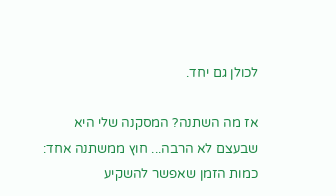לכולן גם יחד.

אז מה השתנה? המסקנה שלי היא שבעצם לא הרבה... חוץ ממשתנה אחד: כמות הזמן שאפשר להשקיע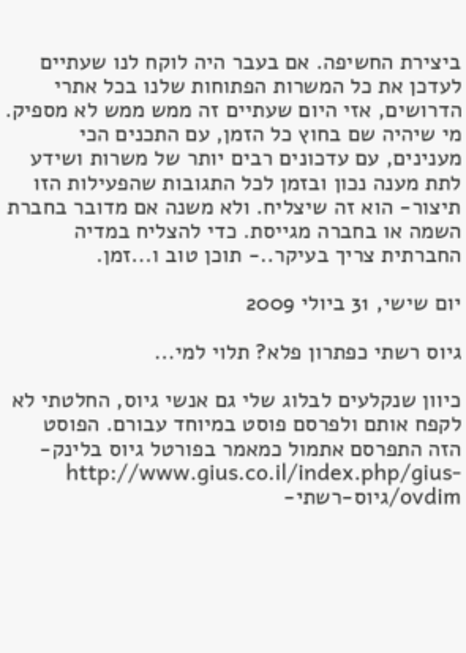ביצירת החשיפה. אם בעבר היה לוקח לנו שעתיים לעדכן את כל המשרות הפתוחות שלנו בכל אתרי הדרושים, אזי היום שעתיים זה ממש ממש לא מספיק. מי שיהיה שם בחוץ כל הזמן, עם התכנים הכי מענינים, עם עדכונים רבים יותר של משרות ושידע לתת מענה נכון ובזמן לכל התגובות שהפעילות הזו תיצור- הוא זה שיצליח. ולא משנה אם מדובר בחברת השמה או בחברה מגייסת. כדי להצליח במדיה החברתית צריך בעיקר..- תוכן טוב ו...זמן.

יום שישי, 31 ביולי 2009

גיוס רשתי כפתרון פלא? תלוי למי...

כיוון שנקלעים לבלוג שלי גם אנשי גיוס, החלטתי לא לקפח אותם ולפרסם פוסט במיוחד עבורם. הפוסט הזה התפרסם אתמול כמאמר בפורטל גיוס בלינק- http://www.gius.co.il/index.php/gius-ovdim/גיוס-רשתי-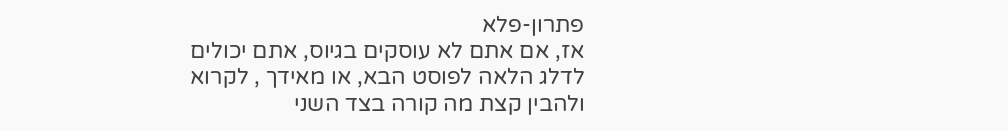פתרון-פלא
אז, אם אתם לא עוסקים בגיוס, אתם יכולים לדלג הלאה לפוסט הבא, או מאידך , לקרוא ולהבין קצת מה קורה בצד השני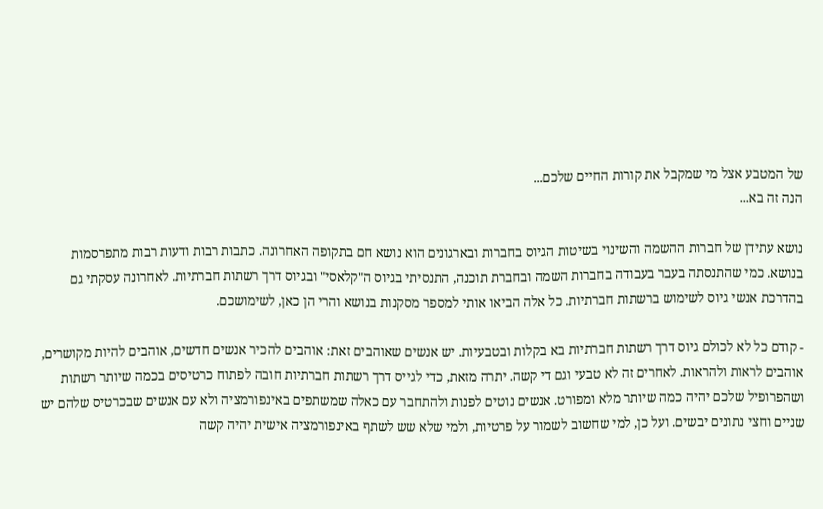של המטבע אצל מי שמקבל את קורות החיים שלכם...
הנה זה בא...

נושא עתידן של חברות ההשמה והשינוי בשיטות הגיוס בחברות ובארגונים הוא נושא חם בתקופה האחרונה. כתבות רבות ודעות רבות מתפרסמות בנושא. כמי שהתנסתה בעבר בעבודה בחברות השמה ובחברת תוכנה, התנסיתי בגיוס ה"קלאסי" ובגיוס דרך רשתות חברתיות. לאחרונה עסקתי גם בהדרכת אנשי גיוס לשימוש ברשתות חברתיות. כל אלה הביאו אותי למספר מסקנות בנושא והרי הן כאן, לשימושכם.

- קודם כל לא לכולם גיוס דרך רשתות חברתיות בא בקלות ובטבעיות. יש אנשים שאוהבים זאת: אוהבים להכיר אנשים חדשים, אוהבים להיות מקושרים, אוהבים לראות ולהראות. לאחרים זה לא טבעי וגם די קשה. יתרה מזאת, כדי לגייס דרך רשתות חברתיות חובה לפתוח כרטיסים בכמה שיותר רשתות ושהפרופיל שלכם יהיה כמה שיותר מלא ומפורט. אנשים נוטים לפנות ולהתחבר עם כאלה שמשתפים באינפורמציה ולא עם אנשים שבכרטיס שלהם יש שניים וחצי נתונים יבשים. ועל כן, למי שחשוב לשמור על פרטיות, ולמי שלא שש לשתף באינפורמציה אישית יהיה קשה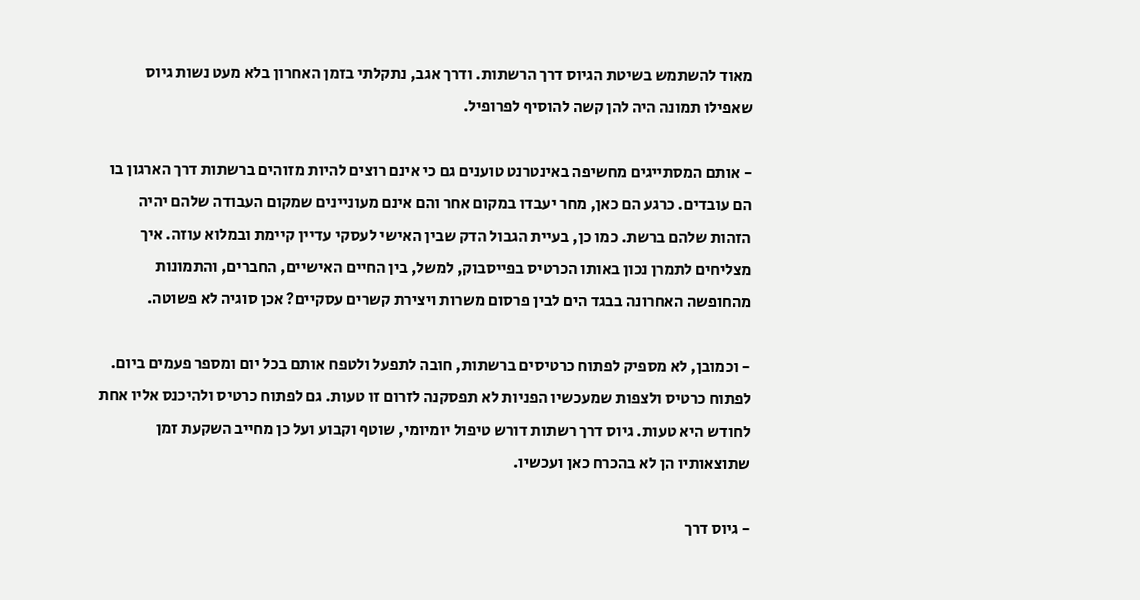מאוד להשתמש בשיטת הגיוס דרך הרשתות. ודרך אגב, נתקלתי בזמן האחרון בלא מעט נשות גיוס שאפילו תמונה היה להן קשה להוסיף לפרופיל.

- אותם המסתייגים מחשיפה באינטרנט טוענים גם כי אינם רוצים להיות מזוהים ברשתות דרך הארגון בו הם עובדים. כרגע הם כאן, מחר יעבדו במקום אחר והם אינם מעוניינים שמקום העבודה שלהם יהיה הזהות שלהם ברשת. כמו כן, בעיית הגבול הדק שבין האישי לעסקי עדיין קיימת ובמלוא עוזה. איך מצליחים לתמרן נכון באותו הכרטיס בפייסבוק, למשל, בין החיים האישיים, החברים, והתמונות מהחופשה האחרונה בבגד הים לבין פרסום משרות ויצירת קשרים עסקיים? אכן סוגיה לא פשוטה.

- וכמובן, לא מספיק לפתוח כרטיסים ברשתות, חובה לתפעל ולטפח אותם בכל יום ומספר פעמים ביום. לפתוח כרטיס ולצפות שמעכשיו הפניות לא תפסקנה לזרום זו טעות. גם לפתוח כרטיס ולהיכנס אליו אחת לחודש היא טעות. גיוס דרך רשתות דורש טיפול יומיומי, שוטף וקבוע ועל כן מחייב השקעת זמן שתוצאותיו הן לא בהכרח כאן ועכשיו.

- גיוס דרך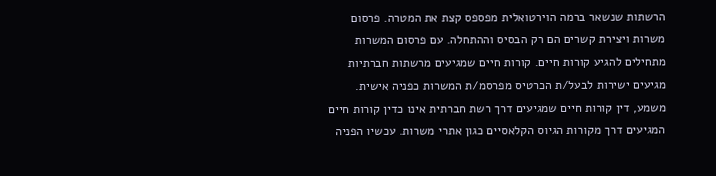הרשתות שנשאר ברמה הוירטואלית מפספס קצת את המטרה. פרסום משרות ויצירת קשרים הם רק הבסיס וההתחלה. עם פרסום המשרות מתחילים להגיע קורות חיים. קורות חיים שמגיעים מרשתות חברתיות מגיעים ישירות לבעל/ת הכרטיס מפרסמ/ת המשרות כפניה אישית. משמע, דין קורות חיים שמגיעים דרך רשת חברתית אינו כדין קורות חיים המגיעים דרך מקורות הגיוס הקלאסיים כגון אתרי משרות. עכשיו הפניה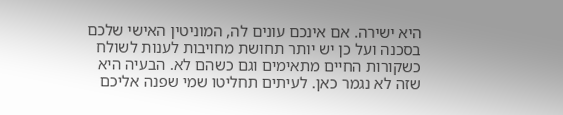היא ישירה. אם אינכם עונים לה, המוניטין האישי שלכם בסכנה ועל כן יש יותר תחושת מחויבות לענות לשולח כשקורות החיים מתאימים וגם כשהם לא. הבעיה היא שזה לא נגמר כאן. לעיתים תחליטו שמי שפנה אליכם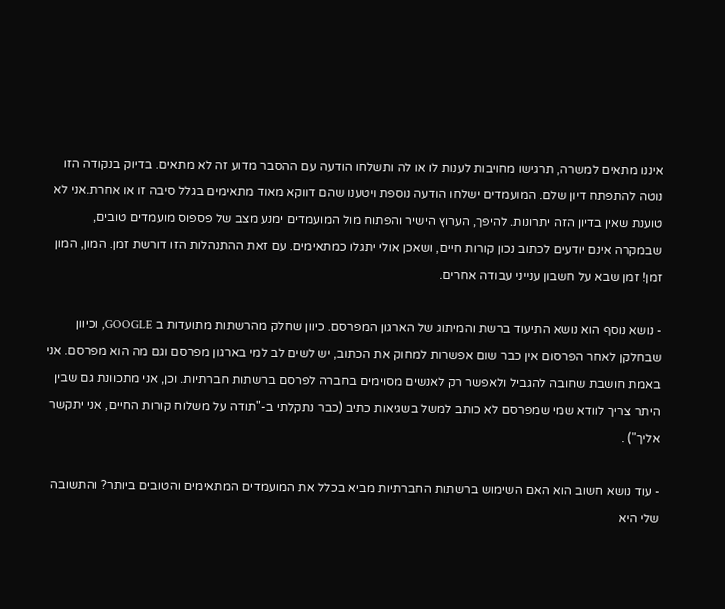איננו מתאים למשרה, תרגישו מחויבות לענות לו או לה ותשלחו הודעה עם ההסבר מדוע זה לא מתאים. בדיוק בנקודה הזו נוטה להתפתח דיון שלם. המועמדים ישלחו הודעה נוספת ויטענו שהם דווקא מאוד מתאימים בגלל סיבה זו או אחרת.אני לא טוענת שאין בדיון הזה יתרונות. להיפך, הערוץ הישיר והפתוח מול המועמדים ימנע מצב של פספוס מועמדים טובים, שבמקרה אינם יודעים לכתוב נכון קורות חיים, ושאכן אולי יתגלו כמתאימים. עם זאת ההתנהלות הזו דורשת זמן. המון, המון זמן! זמן שבא על חשבון ענייני עבודה אחרים.

- נושא נוסף הוא נושא התיעוד ברשת והמיתוג של הארגון המפרסם. כיוון שחלק מהרשתות מתועדות ב GOOGLE, וכיוון שבחלקן לאחר הפרסום אין כבר שום אפשרות למחוק את הכתוב, יש לשים לב למי בארגון מפרסם וגם מה הוא מפרסם. אני באמת חושבת שחובה להגביל ולאפשר רק לאנשים מסוימים בחברה לפרסם ברשתות חברתיות. וכן, אני מתכוונת גם שבין היתר צריך לוודא שמי שמפרסם לא כותב למשל בשגיאות כתיב (כבר נתקלתי ב-"תודה על משלוח קורות החיים, אני יתקשר אליך") .

- עוד נושא חשוב הוא האם השימוש ברשתות החברתיות מביא בכלל את המועמדים המתאימים והטובים ביותר? והתשובה שלי היא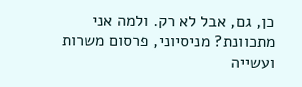כן, גם, אבל לא רק. ולמה אני מתכוונת? מניסיוני, פרסום משרות ועשייה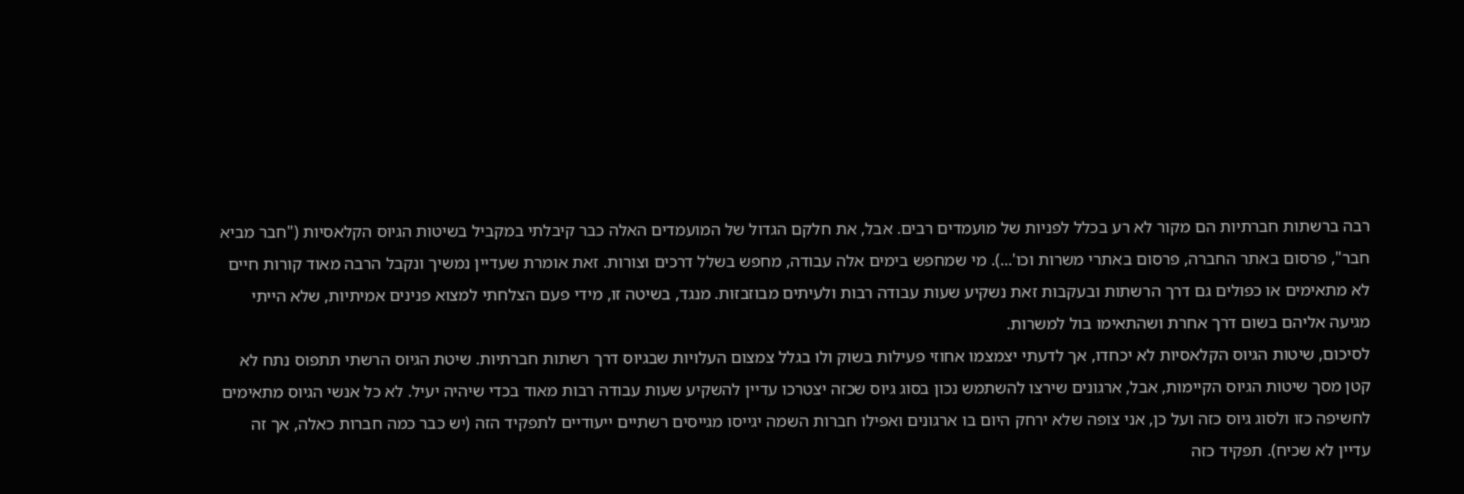רבה ברשתות חברתיות הם מקור לא רע בכלל לפניות של מועמדים רבים. אבל, את חלקם הגדול של המועמדים האלה כבר קיבלתי במקביל בשיטות הגיוס הקלאסיות ("חבר מביא חבר", פרסום באתר החברה, פרסום באתרי משרות וכו'...). מי שמחפש בימים אלה עבודה, מחפש בשלל דרכים וצורות. זאת אומרת שעדיין נמשיך ונקבל הרבה מאוד קורות חיים לא מתאימים או כפולים גם דרך הרשתות ובעקבות זאת נשקיע שעות עבודה רבות ולעיתים מבוזבזות. מנגד, בשיטה זו, מידי פעם הצלחתי למצוא פנינים אמיתיות, שלא הייתי מגיעה אליהם בשום דרך אחרת ושהתאימו בול למשרות.
לסיכום, שיטות הגיוס הקלאסיות לא יכחדו, אך לדעתי יצמצמו אחוזי פעילות בשוק ולו בגלל צמצום העלויות שבגיוס דרך רשתות חברתיות. שיטת הגיוס הרשתי תתפוס נתח לא קטן מסך שיטות הגיוס הקיימות, אבל, ארגונים שירצו להשתמש נכון בסוג גיוס שכזה יצטרכו עדיין להשקיע שעות עבודה רבות מאוד בכדי שיהיה יעיל. לא כל אנשי הגיוס מתאימים לחשיפה כזו ולסוג גיוס כזה ועל כן, אני צופה שלא ירחק היום בו ארגונים ואפילו חברות השמה יגייסו מגייסים רשתיים ייעודיים לתפקיד הזה (יש כבר כמה חברות כאלה, אך זה עדיין לא שכיח). תפקיד כזה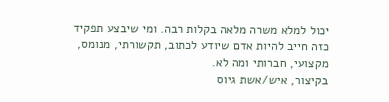יכול למלא משרה מלאה בקלות רבה. ומי שיבצע תפקיד כזה חייב להיות אדם שיודע לכתוב, תקשורתי, מנומס, מקצועי, חברותי ומה לא.
בקיצור, איש/אשת גיוס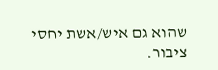שהוא גם איש/אשת יחסי ציבור.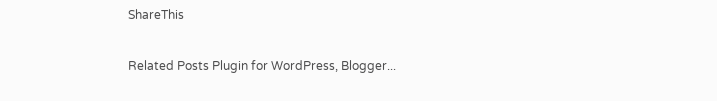ShareThis

Related Posts Plugin for WordPress, Blogger...